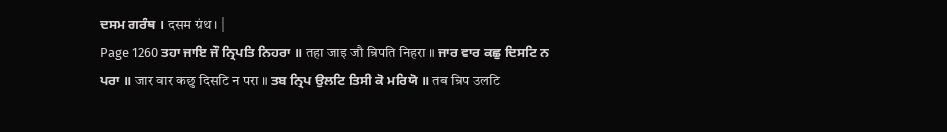ਦਸਮ ਗਰੰਥ । दसम ग्रंथ । |
Page 1260 ਤਹਾ ਜਾਇ ਜੌ ਨ੍ਰਿਪਤਿ ਨਿਹਰਾ ॥ तहा जाइ जौ न्रिपति निहरा ॥ ਜਾਰ ਵਾਰ ਕਛੁ ਦਿਸਟਿ ਨ ਪਰਾ ॥ जार वार कछु दिसटि न परा ॥ ਤਬ ਨ੍ਰਿਪ ਉਲਟਿ ਤਿਸੀ ਕੋ ਮਰਿਯੋ ॥ तब न्रिप उलटि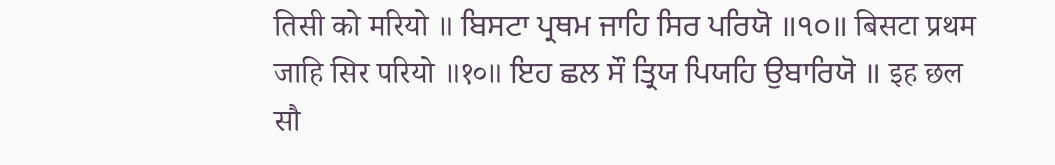तिसी को मरियो ॥ ਬਿਸਟਾ ਪ੍ਰਥਮ ਜਾਹਿ ਸਿਰ ਪਰਿਯੋ ॥੧੦॥ बिसटा प्रथम जाहि सिर परियो ॥१०॥ ਇਹ ਛਲ ਸੌ ਤ੍ਰਿਯ ਪਿਯਹਿ ਉਬਾਰਿਯੋ ॥ इह छल सौ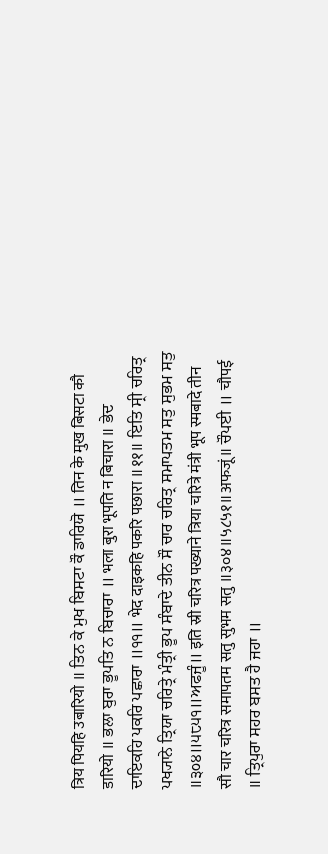त्रिय पियहि उबारियो ॥ ਤਿਨ ਕੇ ਮੁਖ ਬਿਸਟਾ ਕੌ ਡਾਰਿਯੋ ॥ तिन के मुख बिसटा कौ डारियो ॥ ਭਲਾ ਬੁਰਾ ਭੂਪਤਿ ਨ ਬਿਚਾਰਾ ॥ भला बुरा भूपति न बिचारा ॥ ਭੇਦ ਦਾਇਕਹਿ ਪਕਰਿ ਪਛਾਰਾ ॥੧੧॥ भेद दाइकहि पकरि पछारा ॥११॥ ਇਤਿ ਸ੍ਰੀ ਚਰਿਤ੍ਰ ਪਖ੍ਯਾਨੇ ਤ੍ਰਿਯਾ ਚਰਿਤ੍ਰੇ ਮੰਤ੍ਰੀ ਭੂਪ ਸੰਬਾਦੇ ਤੀਨ ਸੌ ਚਾਰ ਚਰਿਤ੍ਰ ਸਮਾਪਤਮ ਸਤੁ ਸੁਭਮ ਸਤੁ ॥੩੦੪॥੫੮੫੧॥ਅਫਜੂੰ॥ इति स्री चरित्र पख्याने त्रिया चरित्रे मंत्री भूप स्मबादे तीन सौ चार चरित्र समापतम सतु सुभम सतु ॥३०४॥५८५१॥अफजूं॥ ਚੌਪਈ ॥ चौपई ॥ ਤ੍ਰਿਪੁਰਾ ਸਹਰ ਬਸਤ ਹੈ ਜਹਾ ॥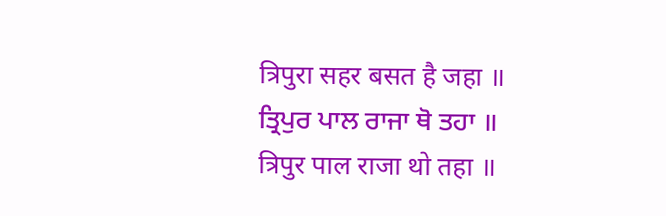त्रिपुरा सहर बसत है जहा ॥ ਤ੍ਰਿਪੁਰ ਪਾਲ ਰਾਜਾ ਥੋ ਤਹਾ ॥ त्रिपुर पाल राजा थो तहा ॥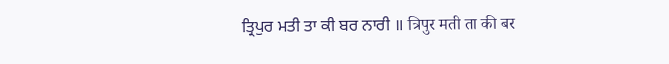ਤ੍ਰਿਪੁਰ ਮਤੀ ਤਾ ਕੀ ਬਰ ਨਾਰੀ ॥ त्रिपुर मती ता की बर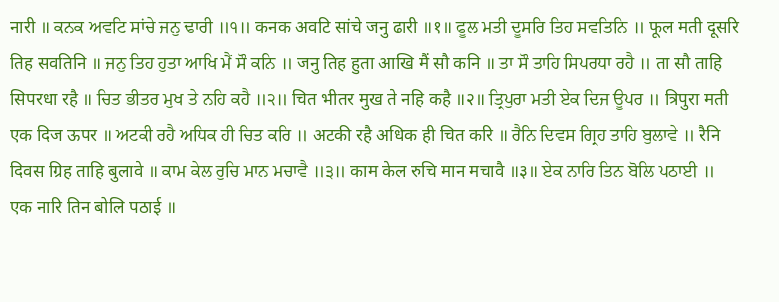नारी ॥ ਕਨਕ ਅਵਟਿ ਸਾਂਚੇ ਜਨੁ ਢਾਰੀ ॥੧॥ कनक अवटि सांचे जनु ढारी ॥१॥ ਫੂਲ ਮਤੀ ਦੂਸਰਿ ਤਿਹ ਸਵਤਿਨਿ ॥ फूल मती दूसरि तिह सवतिनि ॥ ਜਨੁ ਤਿਹ ਹੁਤਾ ਆਖਿ ਮੈਂ ਸੌ ਕਨਿ ॥ जनु तिह हुता आखि मैं सौ कनि ॥ ਤਾ ਸੌ ਤਾਹਿ ਸਿਪਰਧਾ ਰਹੈ ॥ ता सौ ताहि सिपरधा रहै ॥ ਚਿਤ ਭੀਤਰ ਮੁਖ ਤੇ ਨਹਿ ਕਹੈ ॥੨॥ चित भीतर मुख ते नहि कहै ॥२॥ ਤ੍ਰਿਪੁਰਾ ਮਤੀ ਏਕ ਦਿਜ ਊਪਰ ॥ त्रिपुरा मती एक दिज ऊपर ॥ ਅਟਕੀ ਰਹੈ ਅਧਿਕ ਹੀ ਚਿਤ ਕਰਿ ॥ अटकी रहै अधिक ही चित करि ॥ ਰੈਨਿ ਦਿਵਸ ਗ੍ਰਿਹ ਤਾਹਿ ਬੁਲਾਵੇ ॥ रैनि दिवस ग्रिह ताहि बुलावे ॥ ਕਾਮ ਕੇਲ ਰੁਚਿ ਮਾਨ ਮਚਾਵੈ ॥੩॥ काम केल रुचि मान मचावै ॥३॥ ਏਕ ਨਾਰਿ ਤਿਨ ਬੋਲਿ ਪਠਾਈ ॥ एक नारि तिन बोलि पठाई ॥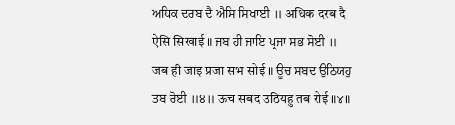ਅਧਿਕ ਦਰਬ ਦੈ ਐਸਿ ਸਿਖਾਈ ॥ अधिक दरब दै ऐसि सिखाई ॥ ਜਬ ਹੀ ਜਾਇ ਪ੍ਰਜਾ ਸਭ ਸੋਈ ॥ जब ही जाइ प्रजा सभ सोई ॥ ਊਚ ਸਬਦ ਉਠਿਯਹੁ ਤਬ ਰੋਈ ॥੪॥ ऊच सबद उठियहु तब रोई ॥४॥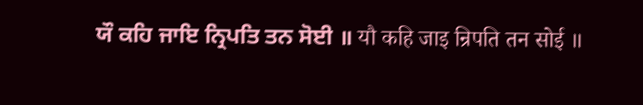ਯੌ ਕਹਿ ਜਾਇ ਨ੍ਰਿਪਤਿ ਤਨ ਸੋਈ ॥ यौ कहि जाइ न्रिपति तन सोई ॥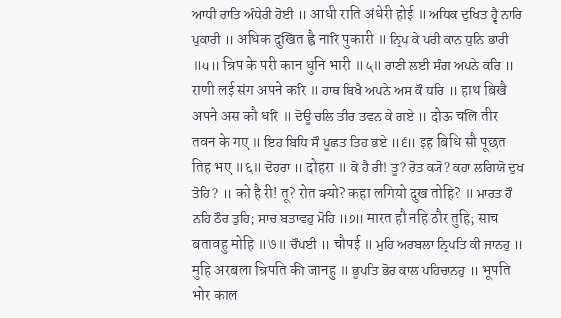ਆਧੀ ਰਾਤਿ ਅੰਧੇਰੀ ਹੋਈ ॥ आधी राति अंधेरी होई ॥ ਅਧਿਕ ਦੁਖਿਤ ਹ੍ਵੈ ਨਾਰਿ ਪੁਕਾਰੀ ॥ अधिक दुखित ह्वै नारि पुकारी ॥ ਨ੍ਰਿਪ ਕੇ ਪਰੀ ਕਾਨ ਧੁਨਿ ਭਾਰੀ ॥੫॥ न्रिप के परी कान धुनि भारी ॥५॥ ਰਾਣੀ ਲਈ ਸੰਗ ਅਪਨੇ ਕਰਿ ॥ राणी लई संग अपने करि ॥ ਹਾਥ ਬਿਖੈ ਅਪਨੇ ਅਸ ਕੌ ਧਰਿ ॥ हाथ बिखै अपने अस कौ धरि ॥ ਦੋਊ ਚਲਿ ਤੀਰ ਤਵਨ ਕੇ ਗਏ ॥ दोऊ चलि तीर तवन के गए ॥ ਇਹ ਬਿਧਿ ਸੌ ਪੂਛਤ ਤਿਹ ਭਏ ॥੬॥ इह बिधि सौ पूछत तिह भए ॥६॥ ਦੋਹਰਾ ॥ दोहरा ॥ ਕੋ ਹੈ ਰੀ! ਤੂ? ਰੋਤ ਕ੍ਯੋ? ਕਹਾ ਲਗਿਯੋ ਦੁਖ ਤੋਹਿ? ॥ को है री! तू? रोत क्यो? कहा लगियो दुख तोहि? ॥ ਮਾਰਤ ਹੌ ਨਹਿ ਠੌਰ ਤੁਹਿ; ਸਾਚ ਬਤਾਵਹੁ ਮੋਹਿ ॥੭॥ मारत हौ नहि ठौर तुहि; साच बतावहु मोहि ॥७॥ ਚੌਪਈ ॥ चौपई ॥ ਮੁਹਿ ਅਰਬਲਾ ਨ੍ਰਿਪਤਿ ਕੀ ਜਾਨਹੁ ॥ मुहि अरबला न्रिपति की जानहु ॥ ਭੂਪਤਿ ਭੋਰ ਕਾਲ ਪਹਿਚਾਨਹੁ ॥ भूपति भोर काल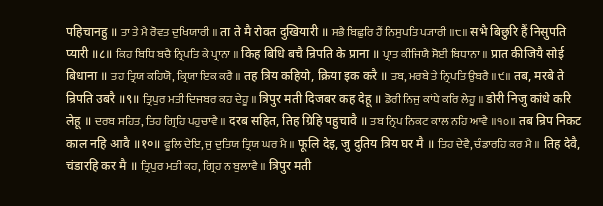पहिचानहु ॥ ਤਾ ਤੇ ਮੈ ਰੋਵਤ ਦੁਖਿਯਾਰੀ ॥ ता ते मै रोवत दुखियारी ॥ ਸਭੈ ਬਿਛੁਰਿ ਹੈਂ ਨਿਸੁਪਤਿ ਪ੍ਯਾਰੀ ॥੮॥ सभै बिछुरि हैं निसुपति प्यारी ॥८॥ ਕਿਹ ਬਿਧਿ ਬਚੈ ਨ੍ਰਿਪਤਿ ਕੇ ਪ੍ਰਾਨਾ ॥ किह बिधि बचै न्रिपति के प्राना ॥ ਪ੍ਰਾਤ ਕੀਜਿਯੈ ਸੋਈ ਬਿਧਾਨਾ ॥ प्रात कीजियै सोई बिधाना ॥ ਤਹ ਤ੍ਰਿਯ ਕਹਿਯੋ, ਕ੍ਰਿਯਾ ਇਕ ਕਰੈ ॥ तह त्रिय कहियो, क्रिया इक करै ॥ ਤਬ, ਮਰਬੇ ਤੇ ਨ੍ਰਿਪਤਿ ਉਬਰੈ ॥੯॥ तब, मरबे ते न्रिपति उबरै ॥९॥ ਤ੍ਰਿਪੁਰ ਮਤੀ ਦਿਜਬਰ ਕਹ ਦੇਹੂ ॥ त्रिपुर मती दिजबर कह देहू ॥ ਡੋਰੀ ਨਿਜੁ ਕਾਂਧੇ ਕਰਿ ਲੇਹੂ ॥ डोरी निजु कांधे करि लेहू ॥ ਦਰਬ ਸਹਿਤ, ਤਿਹ ਗ੍ਰਿਹਿ ਪਹੁਚਾਵੈ ॥ दरब सहित, तिह ग्रिहि पहुचावै ॥ ਤਬ ਨ੍ਰਿਪ ਨਿਕਟ ਕਾਲ ਨਹਿ ਆਵੈ ॥੧੦॥ तब न्रिप निकट काल नहि आवै ॥१०॥ ਫੂਲਿ ਦੇਇ, ਜੁ ਦੁਤਿਯ ਤ੍ਰਿਯ ਘਰ ਮੈ ॥ फूलि देइ, जु दुतिय त्रिय घर मै ॥ ਤਿਹ ਦੇਵੈ, ਚੰਡਾਰਹਿ ਕਰ ਮੈ ॥ तिह देवै, चंडारहि कर मै ॥ ਤ੍ਰਿਪੁਰ ਮਤੀ ਕਹ, ਗ੍ਰਿਹ ਨ ਬੁਲਾਵੈ ॥ त्रिपुर मती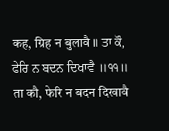कह, ग्रिह न बुलावै ॥ ਤਾ ਕੌ, ਫੇਰਿ ਨ ਬਦਨ ਦਿਖਾਵੈ ॥੧੧॥ ता कौ, फेरि न बदन दिखावै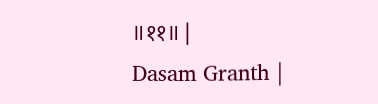॥११॥ |
Dasam Granth |